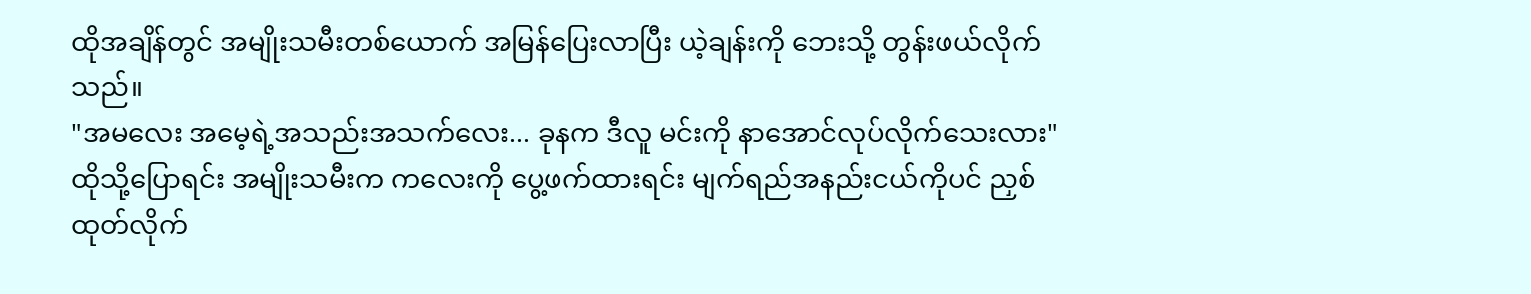ထိုအချိန်တွင် အမျိုးသမီးတစ်ယောက် အမြန်ပြေးလာပြီး ယဲ့ချန်းကို ဘေးသို့ တွန်းဖယ်လိုက်သည်။
"အမလေး အမေ့ရဲ့အသည်းအသက်လေး... ခုနက ဒီလူ မင်းကို နာအောင်လုပ်လိုက်သေးလား"
ထိုသို့ပြောရင်း အမျိုးသမီးက ကလေးကို ပွေ့ဖက်ထားရင်း မျက်ရည်အနည်းငယ်ကိုပင် ညှစ်ထုတ်လိုက်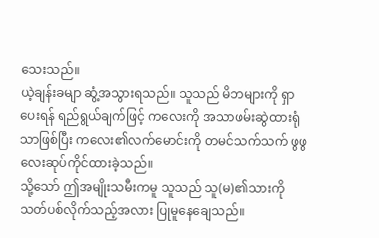သေးသည်။
ယဲ့ချန်းခမျာ ဆွံ့အသွားရသည်။ သူသည် မိဘများကို ရှာပေးရန် ရည်ရွယ်ချက်ဖြင့် ကလေးကို အသာဖမ်းဆွဲထားရုံသာဖြစ်ပြီး ကလေး၏လက်မောင်းကို တမင်သက်သက် ဖွဖွလေးဆုပ်ကိုင်ထားခဲ့သည်။
သို့သော် ဤအမျိုးသမီးကမူ သူသည် သူ(မ)၏သားကို သတ်ပစ်လိုက်သည့်အလား ပြုမူနေချေသည်။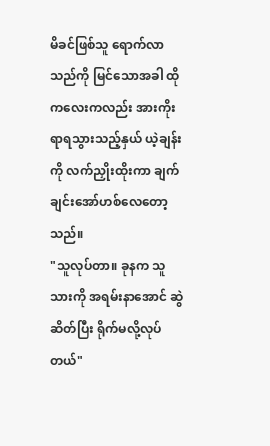မိခင်ဖြစ်သူ ရောက်လာသည်ကို မြင်သောအခါ ထိုကလေးကလည်း အားကိုးရာရသွားသည့်နှယ် ယဲ့ချန်းကို လက်ညှိုးထိုးကာ ချက်ချင်းအော်ဟစ်လေတော့သည်။
"သူလုပ်တာ။ ခုနက သူ သားကို အရမ်းနာအောင် ဆွဲဆိတ်ပြီး ရိုက်မလို့လုပ်တယ်"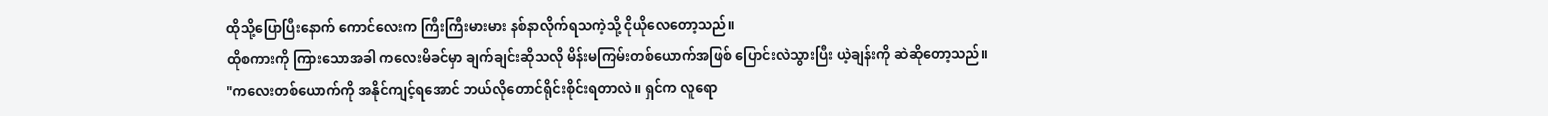ထိုသို့ပြောပြီးနောက် ကောင်လေးက ကြီးကြီးမားမား နစ်နာလိုက်ရသကဲ့သို့ ငိုယိုလေတော့သည်။
ထိုစကားကို ကြားသောအခါ ကလေးမိခင်မှာ ချက်ချင်းဆိုသလို မိန်းမကြမ်းတစ်ယောက်အဖြစ် ပြောင်းလဲသွားပြီး ယဲ့ချန်းကို ဆဲဆိုတော့သည်။
"ကလေးတစ်ယောက်ကို အနိုင်ကျင့်ရအောင် ဘယ်လိုတောင်ရိုင်းစိုင်းရတာလဲ။ ရှင်က လူရော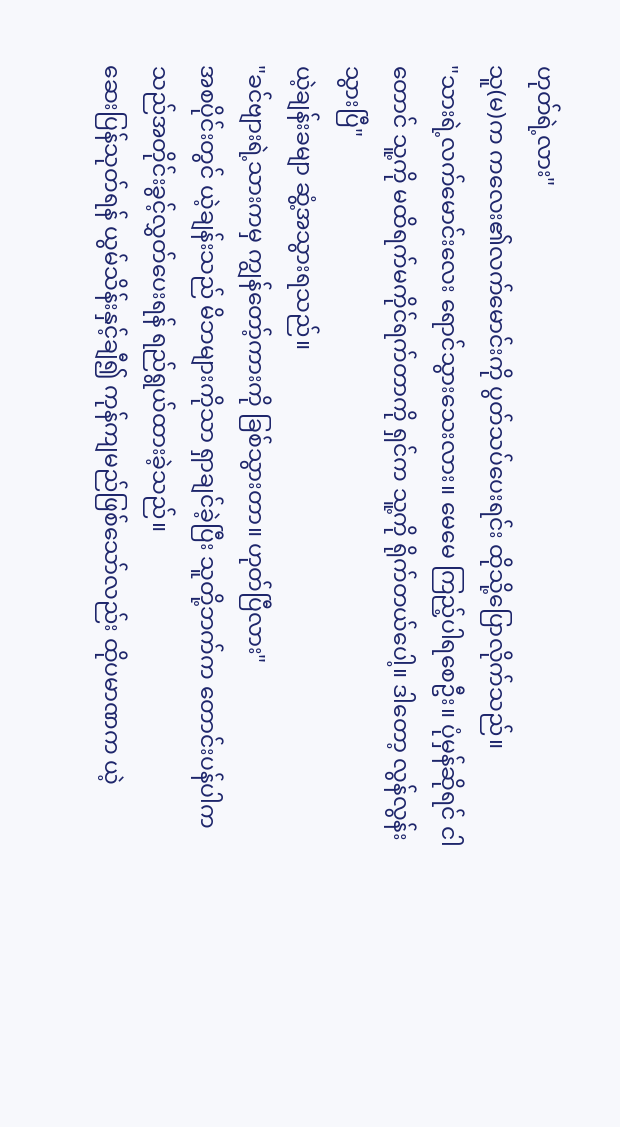ဟုတ်ရဲ့လား"
သူ(မ)က ကလေး၏လက်မောင်းကို ပွတ်သပ်ပေးရင်း ထိုသို့ပြောလိုက်သည်။
"သားရဲ့လက်မောင်းလေး ရောင်သွားသေးလား။ မေမေ ကြည့်ပါရစေဦး။ ပုံမှန်ဆိုရင် ငါတောင် သူ့ကို မထိရက်မကိုင်ရက်တာကို ရှင်က သူ့ကို ရိုက်တယ်ပေါ့။ ဒါတော့ လွန်လွန်းသွားပြီ"
ယဲ့ချန်းခမျာ ဆွံ့အသွားရသည်။
"ခင်ဗျားရဲ့သားကမှ ကျွန်တော့်ကားကို ခြစ်သွားတာ။ ဟုတ်ပြီလား"
အစပိုင်းတွင် ယဲ့ချန်းသည် မိဘများကိုသာ ရှာချင်ခဲ့ပြီး သူတို့ဘက်က တောင်းပန်ပါက သည်အတိုင်းခွင့်လွှတ်ပေးရန် ရည်ရွယ်ထားခဲ့သည်။
ဆေးပြန်သုတ်ရန် ယွမ်သိန်းနှင့်ချီ၍ ကုန်ကျမည်ဖြစ်သော်လည်း ထိုပမာဏက ယဲ့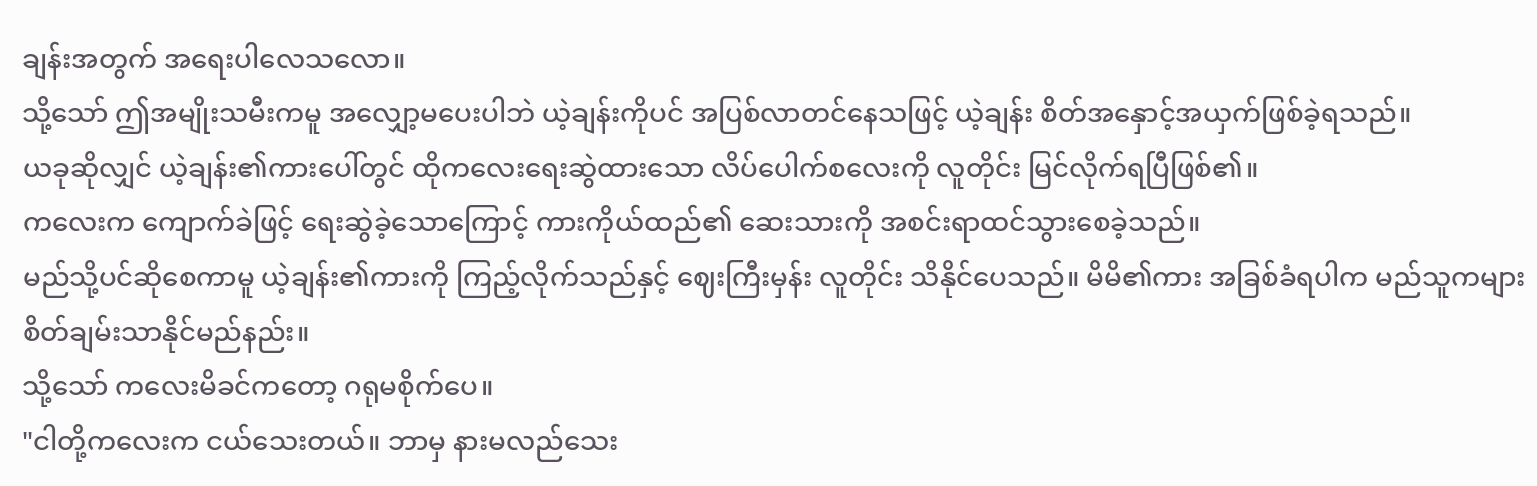ချန်းအတွက် အရေးပါလေသလော။
သို့သော် ဤအမျိုးသမီးကမူ အလျှော့မပေးပါဘဲ ယဲ့ချန်းကိုပင် အပြစ်လာတင်နေသဖြင့် ယဲ့ချန်း စိတ်အနှောင့်အယှက်ဖြစ်ခဲ့ရသည်။
ယခုဆိုလျှင် ယဲ့ချန်း၏ကားပေါ်တွင် ထိုကလေးရေးဆွဲထားသော လိပ်ပေါက်စလေးကို လူတိုင်း မြင်လိုက်ရပြီဖြစ်၏။
ကလေးက ကျောက်ခဲဖြင့် ရေးဆွဲခဲ့သောကြောင့် ကားကိုယ်ထည်၏ ဆေးသားကို အစင်းရာထင်သွားစေခဲ့သည်။
မည်သို့ပင်ဆိုစေကာမူ ယဲ့ချန်း၏ကားကို ကြည့်လိုက်သည်နှင့် ဈေးကြီးမှန်း လူတိုင်း သိနိုင်ပေသည်။ မိမိ၏ကား အခြစ်ခံရပါက မည်သူကများ စိတ်ချမ်းသာနိုင်မည်နည်း။
သို့သော် ကလေးမိခင်ကတော့ ဂရုမစိုက်ပေ။
"ငါတို့ကလေးက ငယ်သေးတယ်။ ဘာမှ နားမလည်သေး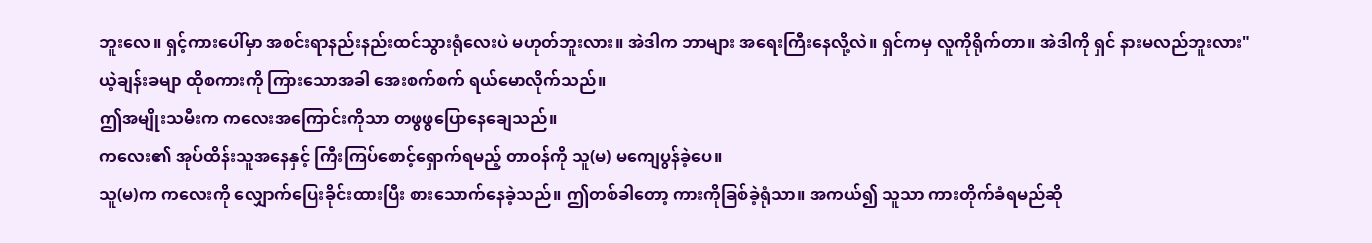ဘူးလေ။ ရှင့်ကားပေါ်မှာ အစင်းရာနည်းနည်းထင်သွားရုံလေးပဲ မဟုတ်ဘူးလား။ အဲဒါက ဘာများ အရေးကြီးနေလို့လဲ။ ရှင်ကမှ လူကိုရိုက်တာ။ အဲဒါကို ရှင် နားမလည်ဘူးလား"
ယဲ့ချန်းခမျာ ထိုစကားကို ကြားသောအခါ အေးစက်စက် ရယ်မောလိုက်သည်။
ဤအမျိုးသမီးက ကလေးအကြောင်းကိုသာ တဖွဖွပြောနေချေသည်။
ကလေး၏ အုပ်ထိန်းသူအနေနှင့် ကြီးကြပ်စောင့်ရှောက်ရမည့် တာဝန်ကို သူ(မ) မကျေပွန်ခဲ့ပေ။
သူ(မ)က ကလေးကို လျှောက်ပြေးခိုင်းထားပြီး စားသောက်နေခဲ့သည်။ ဤတစ်ခါတော့ ကားကိုခြစ်ခဲ့ရုံသာ။ အကယ်၍ သူသာ ကားတိုက်ခံရမည်ဆို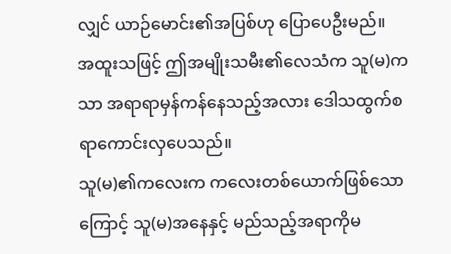လျှင် ယာဉ်မောင်း၏အပြစ်ဟု ပြောပေဦးမည်။
အထူးသဖြင့် ဤအမျိုးသမီး၏လေသံက သူ(မ)ကသာ အရာရာမှန်ကန်နေသည့်အလား ဒေါသထွက်စရာကောင်းလှပေသည်။
သူ(မ)၏ကလေးက ကလေးတစ်ယောက်ဖြစ်သောကြောင့် သူ(မ)အနေနှင့် မည်သည့်အရာကိုမ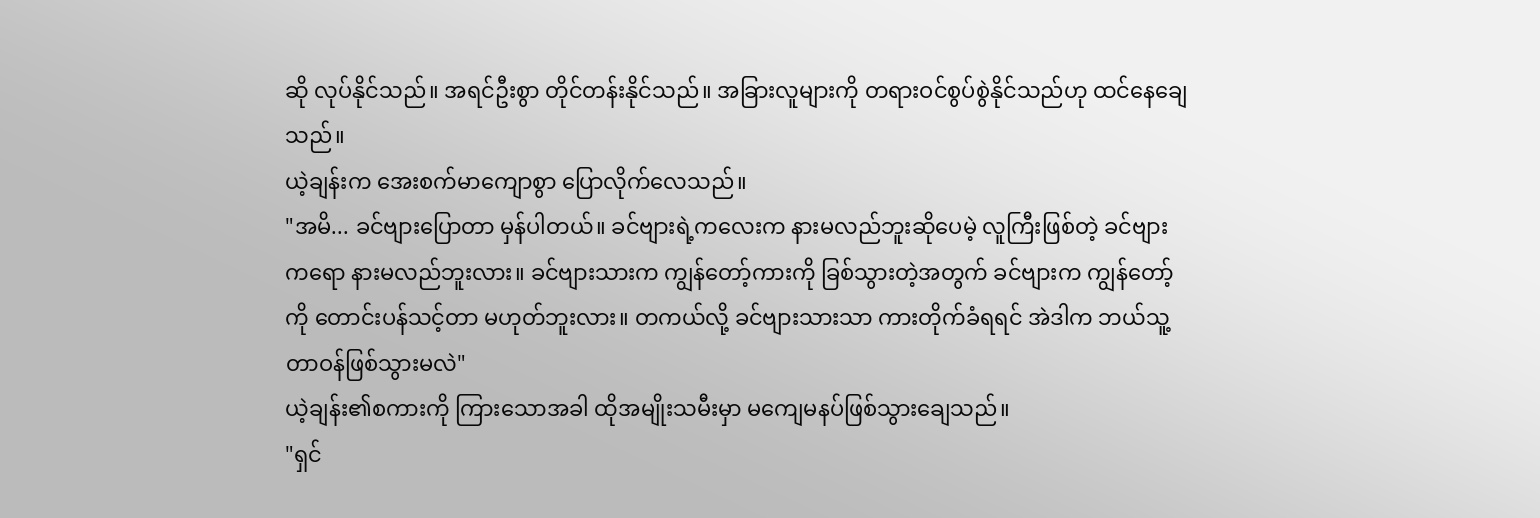ဆို လုပ်နိုင်သည်။ အရင်ဦးစွာ တိုင်တန်းနိုင်သည်။ အခြားလူများကို တရားဝင်စွပ်စွဲနိုင်သည်ဟု ထင်နေချေသည်။
ယဲ့ချန်းက အေးစက်မာကျောစွာ ပြောလိုက်လေသည်။
"အမိ... ခင်ဗျားပြောတာ မှန်ပါတယ်။ ခင်ဗျားရဲ့ကလေးက နားမလည်ဘူးဆိုပေမဲ့ လူကြီးဖြစ်တဲ့ ခင်ဗျားကရော နားမလည်ဘူးလား။ ခင်ဗျားသားက ကျွန်တော့်ကားကို ခြစ်သွားတဲ့အတွက် ခင်ဗျားက ကျွန်တော့်ကို တောင်းပန်သင့်တာ မဟုတ်ဘူးလား။ တကယ်လို့ ခင်ဗျားသားသာ ကားတိုက်ခံရရင် အဲဒါက ဘယ်သူ့တာဝန်ဖြစ်သွားမလဲ"
ယဲ့ချန်း၏စကားကို ကြားသောအခါ ထိုအမျိုးသမီးမှာ မကျေမနပ်ဖြစ်သွားချေသည်။
"ရှင်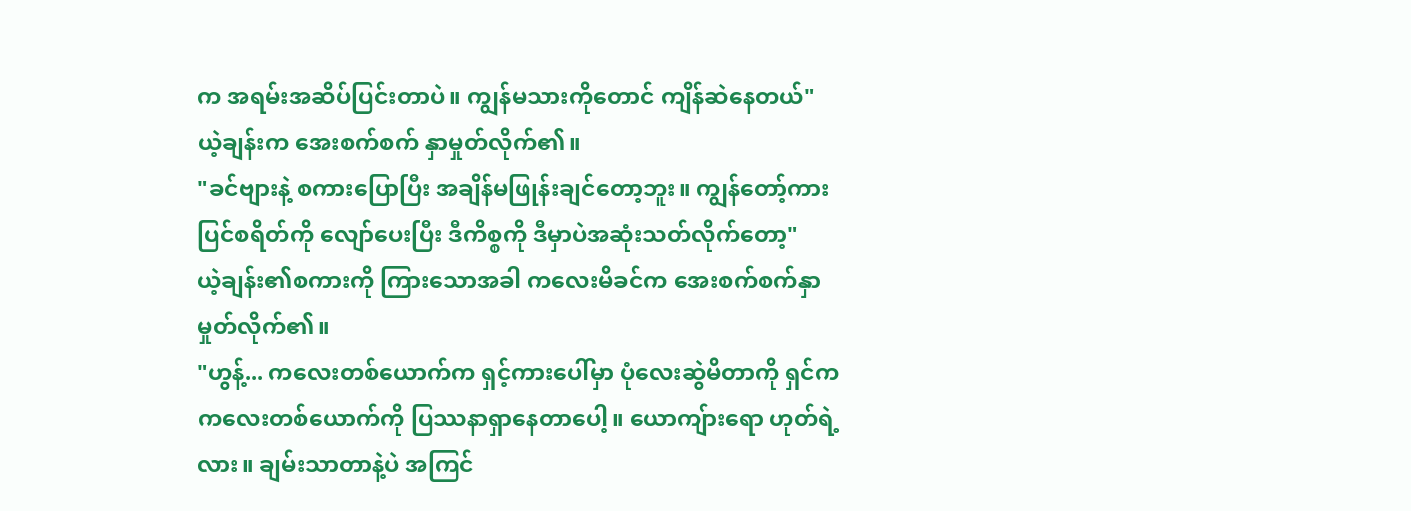က အရမ်းအဆိပ်ပြင်းတာပဲ။ ကျွန်မသားကိုတောင် ကျိန်ဆဲနေတယ်"
ယဲ့ချန်းက အေးစက်စက် နှာမှုတ်လိုက်၏။
"ခင်ဗျားနဲ့ စကားပြောပြီး အချိန်မဖြုန်းချင်တော့ဘူး။ ကျွန်တော့်ကားပြင်စရိတ်ကို လျော်ပေးပြီး ဒီကိစ္စကို ဒီမှာပဲအဆုံးသတ်လိုက်တော့"
ယဲ့ချန်း၏စကားကို ကြားသောအခါ ကလေးမိခင်က အေးစက်စက်နှာမှုတ်လိုက်၏။
"ဟွန့်... ကလေးတစ်ယောက်က ရှင့်ကားပေါ်မှာ ပုံလေးဆွဲမိတာကို ရှင်က ကလေးတစ်ယောက်ကို ပြဿနာရှာနေတာပေါ့။ ယောကျ်ားရော ဟုတ်ရဲ့လား။ ချမ်းသာတာနဲ့ပဲ အကြင်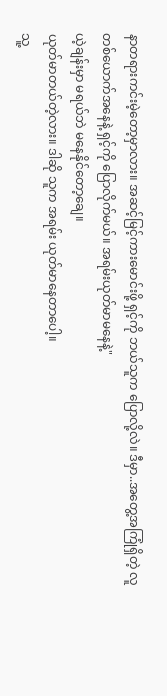နာတရားကင်းမဲ့တော့မှာလား။ အဆင့်မြင့်ကားမောင်းဖို့ ရှင့်ကို ဘယ်သူက ပြောလို့လဲ။ ဒီမှာ..အတွေ့အကြုံရှိတဲ့ လူတစ်ယောက်အနေနဲ့ ရှင့်ကို ပြောလိုက်မယ်။ အရမ်းယုတ်မာမနေနဲ့"
ယဲ့ချန်းမှာ မရယ်ဘဲ မနေနိုင်တော့ချေ။
ယုတ်မာတယ်တဲ့လား။ ဒါဆို သူက အရမ်း ယုတ်မာနေတာပေါ့။
သူ့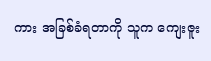ကား အခြစ်ခံရတာကို သူက ကျေးဇူး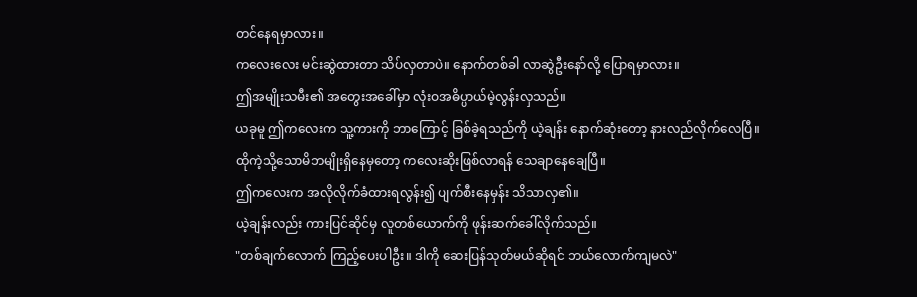တင်နေရမှာလား။
ကလေးလေး မင်းဆွဲထားတာ သိပ်လှတာပဲ။ နောက်တစ်ခါ လာဆွဲဦးနော်လို့ ပြောရမှာလား။
ဤအမျိုးသမီး၏ အတွေးအခေါ်မှာ လုံးဝအဓိပ္ပာယ်မဲ့လွန်းလှသည်။
ယခုမူ ဤကလေးက သူ့ကားကို ဘာကြောင့် ခြစ်ခဲ့ရသည်ကို ယဲ့ချန်း နောက်ဆုံးတော့ နားလည်လိုက်လေပြီ။
ထိုကဲ့သို့သောမိဘမျိုးရှိနေမှတော့ ကလေးဆိုးဖြစ်လာရန် သေချာနေချေပြီ။
ဤကလေးက အလိုလိုက်ခံထားရလွန်း၍ ပျက်စီးနေမှန်း သိသာလှ၏။
ယဲ့ချန်းလည်း ကားပြင်ဆိုင်မှ လူတစ်ယောက်ကို ဖုန်းဆက်ခေါ်လိုက်သည်။
"တစ်ချက်လောက် ကြည့်ပေးပါဦး။ ဒါကို ဆေးပြန်သုတ်မယ်ဆိုရင် ဘယ်လောက်ကျမလဲ"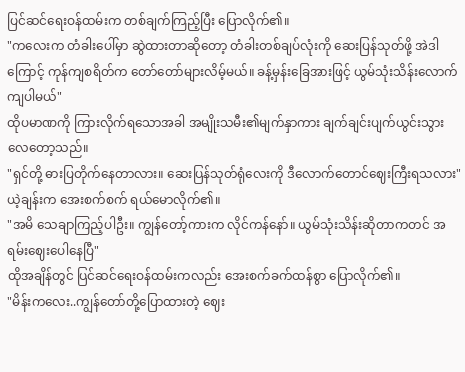ပြင်ဆင်ရေးဝန်ထမ်းက တစ်ချက်ကြည့်ပြီး ပြောလိုက်၏။
"ကလေးက တံခါးပေါ်မှာ ဆွဲထားတာဆိုတော့ တံခါးတစ်ချပ်လုံးကို ဆေးပြန်သုတ်ဖို့ အဲဒါကြောင့် ကုန်ကျစရိတ်က တော်တော်များလိမ့်မယ်။ ခန့်မှန်းခြေအားဖြင့် ယွမ်သုံးသိန်းလောက် ကျပါမယ်"
ထိုပမာဏကို ကြားလိုက်ရသောအခါ အမျိုးသမီး၏မျက်နှာကား ချက်ချင်းပျက်ယွင်းသွားလေတော့သည်။
"ရှင်တို့ ဓားပြတိုက်နေတာလား။ ဆေးပြန်သုတ်ရုံလေးကို ဒီလောက်တောင်ဈေးကြီးရသလား"
ယဲ့ချန်းက အေးစက်စက် ရယ်မောလိုက်၏။
"အမိ သေချာကြည့်ပါဦး။ ကျွန်တော့်ကားက လိုင်ကန်နော်။ ယွမ်သုံးသိန်းဆိုတာကတင် အရမ်းဈေးပေါနေပြီ"
ထိုအချိန်တွင် ပြင်ဆင်ရေးဝန်ထမ်းကလည်း အေးစက်ခက်ထန်စွာ ပြောလိုက်၏။
"မိန်းကလေး..ကျွန်တော်တို့ပြောထားတဲ့ ဈေး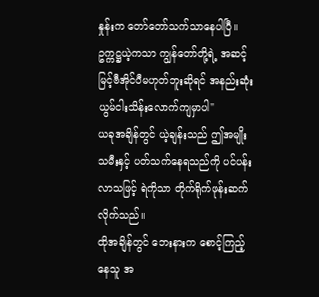နှုန်းက တော်တော်သက်သာနေပါပြီ။ ဥက္ကဋ္ဌယဲ့ကသာ ကျွန်တော်တို့ရဲ့ အဆင့်မြင့်ဗီအိုင်ပီမဟုတ်ဘူးဆိုရင် အနည်းဆုံး ယွမ်ငါးသိန်းလောက်ကျမှာပါ"
ယခုအချိန်တွင် ယဲ့ချန်းသည် ဤအမျိုးသမီးနှင့် ပတ်သက်နေရသည်ကို ပင်ပန်းလာသဖြင့် ရဲကိုသာ တိုက်ရိုက်ဖုန်းဆက်လိုက်သည်။
ထိုအချိန်တွင် ဘေးနားက စောင့်ကြည့်နေသူ အ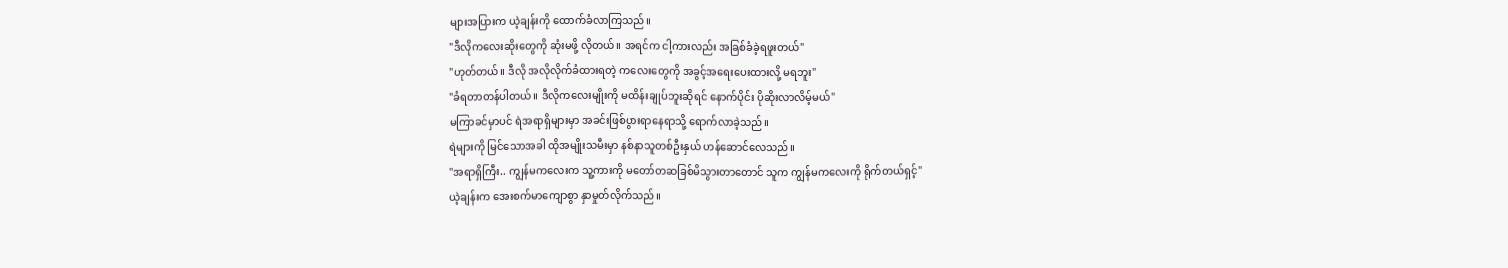များအပြားက ယဲ့ချန်းကို ထောက်ခံလာကြသည်။
"ဒီလိုကလေးဆိုးတွေကို ဆုံးမဖို့ လိုတယ်။ အရင်က ငါ့ကားလည်း အခြစ်ခံခဲ့ရဖူးတယ်"
"ဟုတ်တယ်။ ဒီလို အလိုလိုက်ခံထားရတဲ့ ကလေးတွေကို အခွင့်အရေးပေးထားလို့ မရဘူး"
"ခံရတာတန်ပါတယ်။ ဒီလိုကလေးမျိုးကို မထိန်းချုပ်ဘူးဆိုရင် နောက်ပိုင်း ပိုဆိုးလာလိမ့်မယ်"
မကြာခင်မှာပင် ရဲအရာရှိများမှာ အခင်းဖြစ်ပွားရာနေရာသို့ ရောက်လာခဲ့သည်။
ရဲများကို မြင်သောအခါ ထိုအမျိုးသမီးမှာ နစ်နာသူတစ်ဦးနှယ် ဟန်ဆောင်လေသည်။
"အရာရှိကြီး.. ကျွန်မကလေးက သူ့ကားကို မတော်တဆခြစ်မိသွားတာတောင် သူက ကျွန်မကလေးကို ရိုက်တယ်ရှင့်"
ယဲ့ချန်းက အေးစက်မာကျောစွာ နှာမှုတ်လိုက်သည်။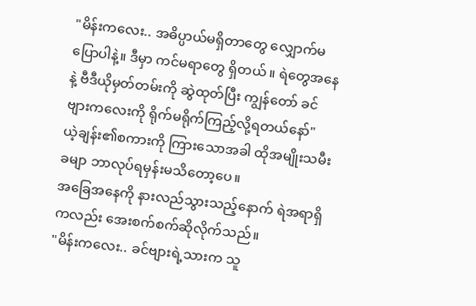"မိန်းကလေး.. အဓိပ္ပာယ်မရှိတာတွေ လျှောက်မပြောပါနဲ့။ ဒီမှာ ကင်မရာတွေ ရှိတယ်။ ရဲတွေအနေနဲ့ ဗီဒီယိုမှတ်တမ်းကို ဆွဲထုတ်ပြီး ကျွန်တော် ခင်ဗျားကလေးကို ရိုက်မရိုက်ကြည့်လို့ရတယ်နော်"
ယဲ့ချန်း၏စကားကို ကြားသောအခါ ထိုအမျိုးသမီးခမျာ ဘာလုပ်ရမှန်းမသိတော့ပေ။
အခြေအနေကို နားလည်သွားသည့်နောက် ရဲအရာရှိကလည်း အေးစက်စက်ဆိုလိုက်သည်။
"မိန်းကလေး.. ခင်ဗျားရဲ့သားက သူ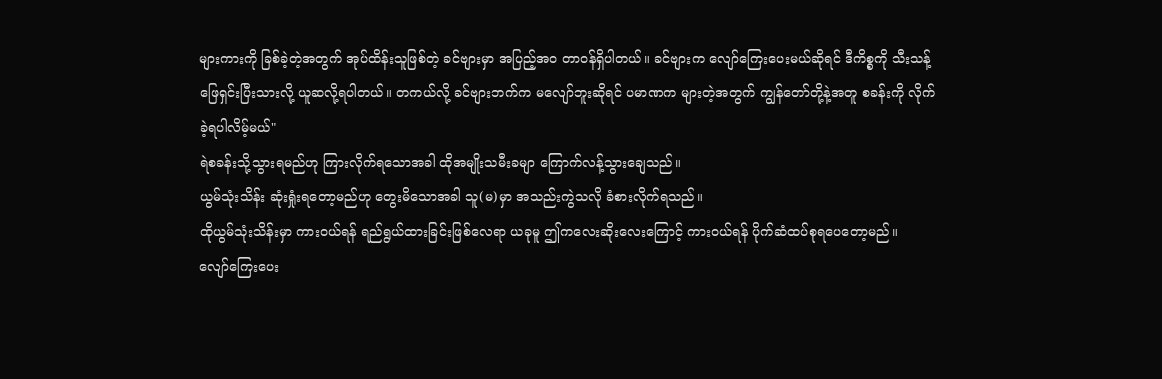များကားကို ခြစ်ခဲ့တဲ့အတွက် အုပ်ထိန်းသူဖြစ်တဲ့ ခင်ဗျားမှာ အပြည့်အဝ တာဝန်ရှိပါတယ်။ ခင်ဗျားက လျော်ကြေးပေးမယ်ဆိုရင် ဒီကိစ္စကို သီးသန့်ဖြေရှင်းပြီးသားလို့ ယူဆလို့ရပါတယ်။ တကယ်လို့ ခင်ဗျားဘက်က မလျော်ဘူးဆိုရင် ပမာဏက များတဲ့အတွက် ကျွန်တော်တို့နဲ့အတူ စခန်းကို လိုက်ခဲ့ရပါလိမ့်မယ်"
ရဲစခန်းသို့သွားရမည်ဟု ကြားလိုက်ရသောအခါ ထိုအမျိုးသမီးခမျာ ကြောက်လန့်သွားချေသည်။
ယွမ်သုံးသိန်း ဆုံးရှုံးရတော့မည်ဟု တွေးမိသောအခါ သူ(မ)မှာ အသည်းကွဲသလို ခံစားလိုက်ရသည်။
ထိုယွမ်သုံးသိန်းမှာ ကားဝယ်ရန် ရည်ရွယ်ထားခြင်းဖြစ်လေရာ ယခုမူ ဤကလေးဆိုးလေးကြောင့် ကားဝယ်ရန် ပိုက်ဆံထပ်စုရပေတော့မည်။
လျော်ကြေးပေး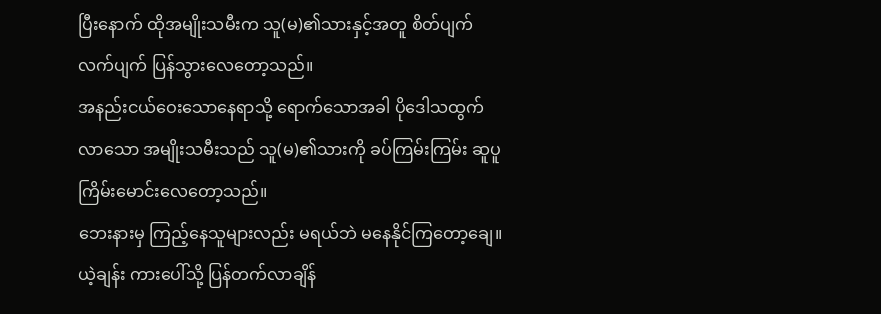ပြီးနောက် ထိုအမျိုးသမီးက သူ(မ)၏သားနှင့်အတူ စိတ်ပျက်လက်ပျက် ပြန်သွားလေတော့သည်။
အနည်းငယ်ဝေးသောနေရာသို့ ရောက်သောအခါ ပိုဒေါသထွက်လာသော အမျိုးသမီးသည် သူ(မ)၏သားကို ခပ်ကြမ်းကြမ်း ဆူပူကြိမ်းမောင်းလေတော့သည်။
ဘေးနားမှ ကြည့်နေသူများလည်း မရယ်ဘဲ မနေနိုင်ကြတော့ချေ။
ယဲ့ချန်း ကားပေါ်သို့ ပြန်တက်လာချိန်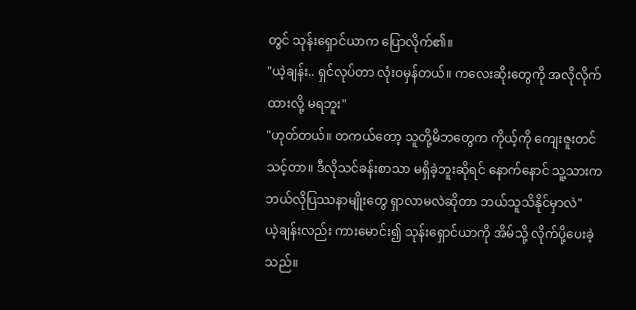တွင် သုန်းရှောင်ယာက ပြောလိုက်၏။
"ယဲ့ချန်း.. ရှင်လုပ်တာ လုံးဝမှန်တယ်။ ကလေးဆိုးတွေကို အလိုလိုက်ထားလို့ မရဘူး"
"ဟုတ်တယ်။ တကယ်တော့ သူတို့မိဘတွေက ကိုယ့်ကို ကျေးဇူးတင်သင့်တာ။ ဒီလိုသင်ခန်းစာသာ မရှိခဲ့ဘူးဆိုရင် နောက်နောင် သူ့သားက ဘယ်လိုပြဿနာမျိုးတွေ ရှာလာမလဲဆိုတာ ဘယ်သူသိနိုင်မှာလဲ"
ယဲ့ချန်းလည်း ကားမောင်း၍ သုန်းရှောင်ယာကို အိမ်သို့ လိုက်ပို့ပေးခဲ့သည်။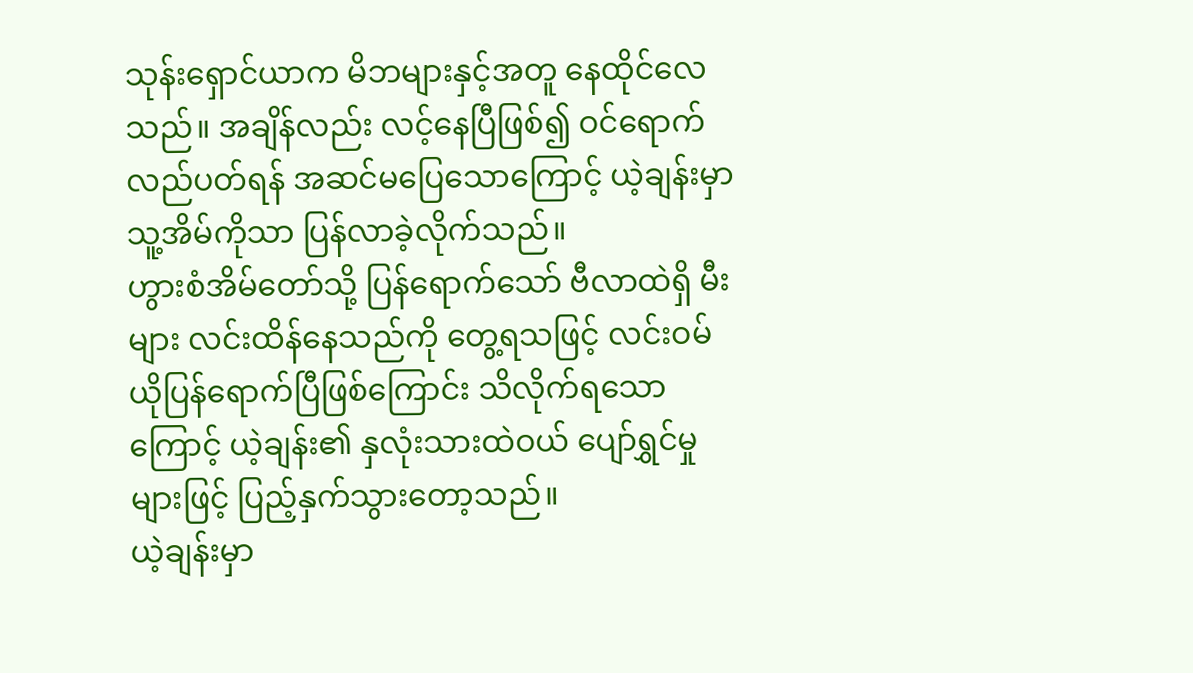သုန်းရှောင်ယာက မိဘများနှင့်အတူ နေထိုင်လေသည်။ အချိန်လည်း လင့်နေပြီဖြစ်၍ ဝင်ရောက်လည်ပတ်ရန် အဆင်မပြေသောကြောင့် ယဲ့ချန်းမှာ သူ့အိမ်ကိုသာ ပြန်လာခဲ့လိုက်သည်။
ဟွားစံအိမ်တော်သို့ ပြန်ရောက်သော် ဗီလာထဲရှိ မီးများ လင်းထိန်နေသည်ကို တွေ့ရသဖြင့် လင်းဝမ်ယိုပြန်ရောက်ပြီဖြစ်ကြောင်း သိလိုက်ရသောကြောင့် ယဲ့ချန်း၏ နှလုံးသားထဲဝယ် ပျော်ရွှင်မှုများဖြင့် ပြည့်နှက်သွားတော့သည်။
ယဲ့ချန်းမှာ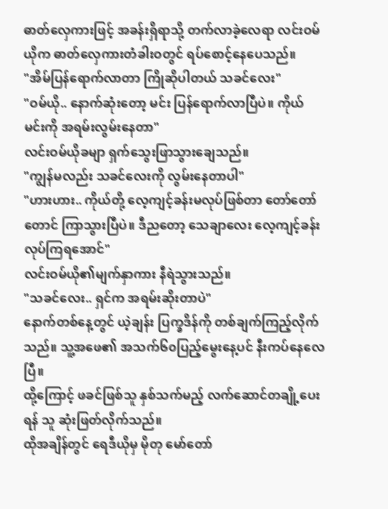ဓာတ်လှေကားဖြင့် အခန်းရှိရာသို့ တက်လာခဲ့လေရာ လင်းဝမ်ယိုက ဓာတ်လှေကားတံခါးဝတွင် ရပ်စောင့်နေပေသည်။
"အိမ်ပြန်ရောက်လာတာ ကြိုဆိုပါတယ် သခင်လေး"
"ဝမ်ယို.. နောက်ဆုံးတော့ မင်း ပြန်ရောက်လာပြီပဲ။ ကိုယ် မင်းကို အရမ်းလွမ်းနေတာ"
လင်းဝမ်ယိုခမျာ ရှက်သွေးဖြာသွားချေသည်။
"ကျွန်မလည်း သခင်လေးကို လွမ်းနေတာပါ"
"ဟားဟား.. ကိုယ်တို့ လေ့ကျင့်ခန်းမလုပ်ဖြစ်တာ တော်တော်တောင် ကြာသွားပြီပဲ။ ဒီညတော့ သေချာလေး လေ့ကျင့်ခန်း လုပ်ကြရအောင်"
လင်းဝမ်ယို၏မျက်နှာကား နီရဲသွားသည်။
"သခင်လေး.. ရှင်က အရမ်းဆိုးတာပဲ"
နောက်တစ်နေ့တွင် ယဲ့ချန်း ပြက္ခဒိန်ကို တစ်ချက်ကြည့်လိုက်သည်။ သူ့အဖေ၏ အသက်၆၀ပြည့်မွေးနေ့ပင် နီးကပ်နေလေပြီ။
ထို့ကြောင့် ဖခင်ဖြစ်သူ နှစ်သက်မည့် လက်ဆောင်တချို့ပေးရန် သူ ဆုံးဖြတ်လိုက်သည်။
ထိုအချိန်တွင် ရေဒီယိုမှ မိုတု မော်တော်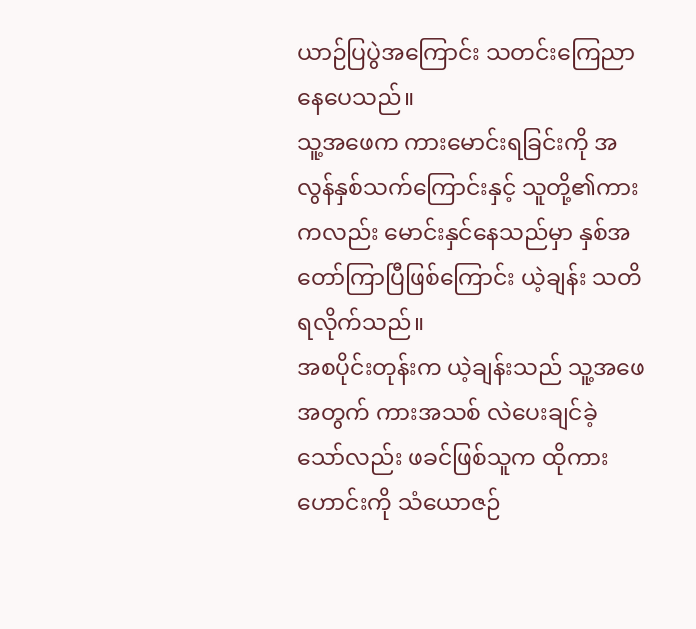ယာဉ်ပြပွဲအကြောင်း သတင်းကြေညာနေပေသည်။
သူ့အဖေက ကားမောင်းရခြင်းကို အလွန်နှစ်သက်ကြောင်းနှင့် သူတို့၏ကားကလည်း မောင်းနှင်နေသည်မှာ နှစ်အတော်ကြာပြီဖြစ်ကြောင်း ယဲ့ချန်း သတိရလိုက်သည်။
အစပိုင်းတုန်းက ယဲ့ချန်းသည် သူ့အဖေအတွက် ကားအသစ် လဲပေးချင်ခဲ့သော်လည်း ဖခင်ဖြစ်သူက ထိုကားဟောင်းကို သံယောဇဉ်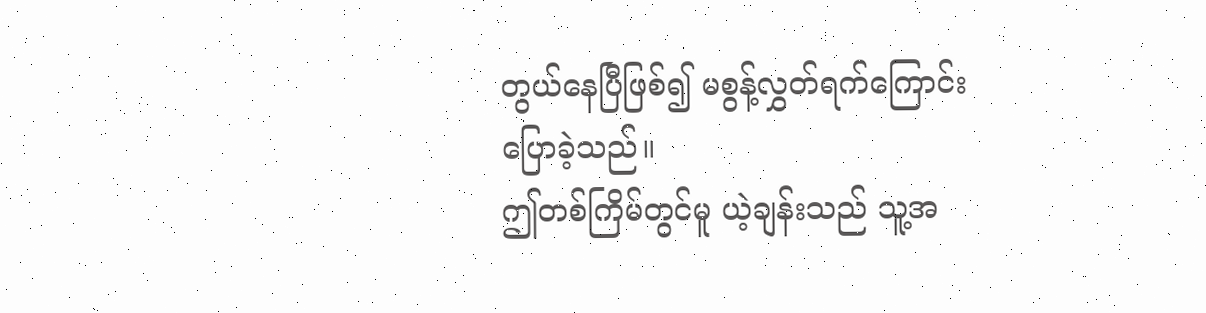တွယ်နေပြီဖြစ်၍ မစွန့်လွှတ်ရက်ကြောင်း ပြောခဲ့သည်။
ဤတစ်ကြိမ်တွင်မူ ယဲ့ချန်းသည် သူ့အ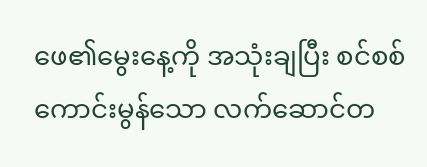ဖေ၏မွေးနေ့ကို အသုံးချပြီး စင်စစ်ကောင်းမွန်သော လက်ဆောင်တ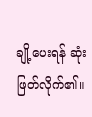ချို့ပေးရန် ဆုံးဖြတ်လိုက်၏။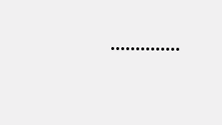••••••••••••••